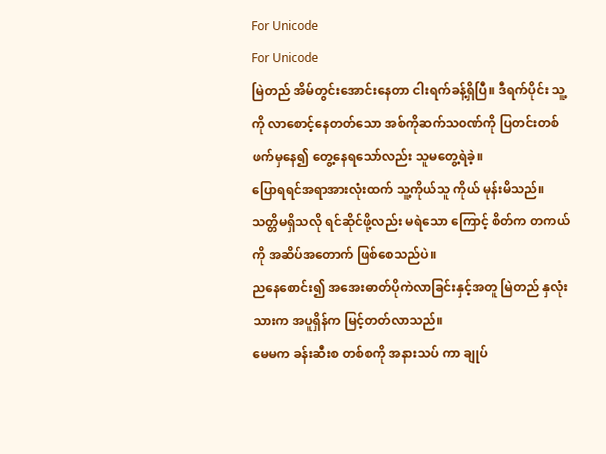For Unicode
For Unicode
မြဲတည် အိမ်တွင်းအောင်းနေတာ ငါးရက်ခန့်ရှိပြီ။ ဒီရက်ပိုင်း သူ့ကို လာစောင့်နေတတ်သော အစ်ကိုဆက်သ၀ဏ်ကို ပြတင်းတစ်ဖက်မှနေ၍ တွေ့နေရသော်လည်း သူမတွေ့ရဲခဲ့။
ပြောရရင်အရာအားလုံးထက် သူ့ကိုယ်သူ ကိုယ် မုန်းမိသည်။ သတ္တိမရှိသလို ရင်ဆိုင်ဖို့လည်း မရဲသော ကြောင့် စိတ်က တကယ်ကို အဆိပ်အတောက် ဖြစ်စေသည်ပဲ။
ညနေစောင်း၍ အအေးဓာတ်ပိုကဲလာခြင်းနှင့်အတူ မြဲတည် နှလုံးသားက အပူရှိန်က မြင့်တတ်လာသည်။
မေမက ခန်းဆီးစ တစ်စကို အနားသပ် ကာ ချုပ်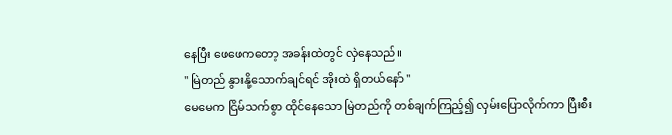နေပြီး ဖေဖေကတော့ အခန်းထဲတွင် လှဲနေသည်။
" မြဲတည် နွားနို့သောက်ချင်ရင် အိုးထဲ ရှိတယ်နော် "
မေမေက ငြိမ်သက်စွာ ထိုင်နေသော မြဲတည်ကို တစ်ချက်ကြည့်၍ လှမ်းပြောလိုက်ကာ ပြီးစီး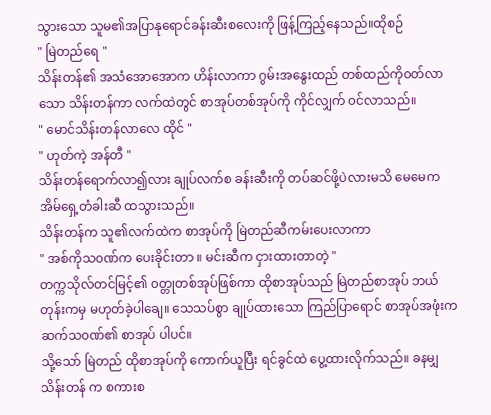သွားသော သူမ၏အပြာနုရောင်ခန်းဆီးစလေးကို ဖြန့်ကြည့်နေသည်။ထိုစဉ်
" မြဲတည်ရေ "
သိန်းတန်၏ အသံအောအောက ဟိန်းလာကာ ဂွမ်းအနွေးထည် တစ်ထည်ကို၀တ်လာသော သိန်းတန်ကာ လက်ထဲတွင် စာအုပ်တစ်အုပ်ကို ကိုင်လျှက် ၀င်လာသည်။
" မောင်သိန်းတန်လာလေ ထိုင် "
" ဟုတ်ကဲ့ အန်တီ "
သိန်းတန်ရောက်လာ၍လား ချုပ်လက်စ ခန်းဆီးကို တပ်ဆင်ဖို့ပဲလားမသိ မေမေက အိမ်ရှေ့တံခါးဆီ ထသွားသည်။
သိန်းတန်က သူ၏လက်ထဲက စာအုပ်ကို မြဲတည်ဆီကမ်းပေးလာကာ
" အစ်ကိုသ၀ဏ်က ပေးခိုင်းတာ ။ မင်းဆီက ငှားထားတာတဲ့ "
တက္ကသိုလ်တင်မြင့်၏ ၀တ္တုတစ်အုပ်ဖြစ်ကာ ထိုစာအုပ်သည် မြဲတည်စာအုပ် ဘယ်တုန်းကမှ မဟုတ်ခဲ့ပါချေ။ သေသပ်စွာ ချုပ်ထားသော ကြည်ပြာရောင် စာအုပ်အဖုံးက ဆက်သ၀ဏ်၏ စာအုပ် ပါပင်။
သို့သော် မြဲတည် ထိုစာအုပ်ကို ကောက်ယူပြီး ရင်ခွင်ထဲ ပွေ့ထားလိုက်သည်။ ခနမျှ သိန်းတန် က စကားစ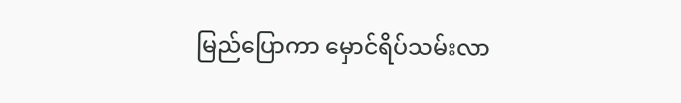မြည်ပြောကာ မှောင်ရိပ်သမ်းလာ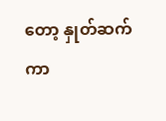တော့ နှုတ်ဆက်ကာ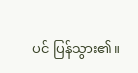ပင် ပြန်သွား၏။